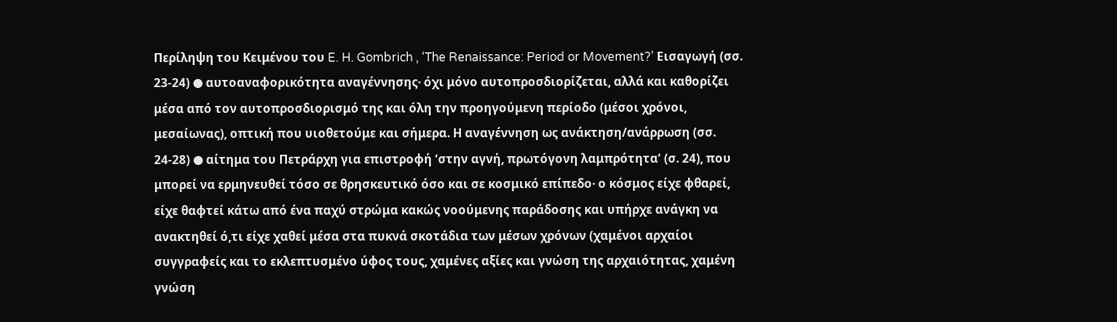Περίληψη του Κειμένου του E. H. Gombrich , ‘The Renaissance: Period or Movement?’ Εισαγωγή (σσ. 23-24) ● αυτοαναφορικότητα αναγέννησης· όχι μόνο αυτοπροσδιορίζεται, αλλά και καθορίζει μέσα από τον αυτοπροσδιορισμό της και όλη την προηγούμενη περίοδο (μέσοι χρόνοι, μεσαίωνας), οπτική που υιοθετούμε και σήμερα. Η αναγέννηση ως ανάκτηση/ανάρρωση (σσ. 24-28) ● αίτημα του Πετράρχη για επιστροφή ‘στην αγνή, πρωτόγονη λαμπρότητα’ (σ. 24), που μπορεί να ερμηνευθεί τόσο σε θρησκευτικό όσο και σε κοσμικό επίπεδο· ο κόσμος είχε φθαρεί, είχε θαφτεί κάτω από ένα παχύ στρώμα κακώς νοούμενης παράδοσης και υπήρχε ανάγκη να ανακτηθεί ό,τι είχε χαθεί μέσα στα πυκνά σκοτάδια των μέσων χρόνων (χαμένοι αρχαίοι συγγραφείς και το εκλεπτυσμένο ύφος τους, χαμένες αξίες και γνώση της αρχαιότητας, χαμένη γνώση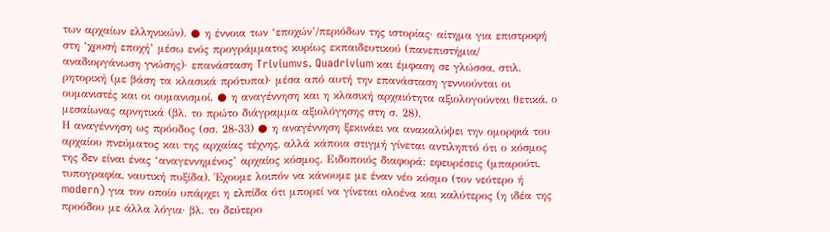των αρχαίων ελληνικών). ● η έννοια των ‘εποχών’/περιόδων της ιστορίας· αίτημα για επιστροφή στη ‘χρυσή εποχή’ μέσω ενός προγράμματος κυρίως εκπαιδευτικού (πανεπιστήμια/ αναδιοργάνωση γνώσης)· επανάσταση Triviumvs. Quadrivium και έμφαση σε γλώσσα, στιλ, ρητορική (με βάση τα κλασικά πρότυπα)· μέσα από αυτή την επανάσταση γεννιούνται οι ουμανιστές και οι ουμανισμοί. ● η αναγέννηση και η κλασική αρχαιότητα αξιολογούνται θετικά, ο μεσαίωνας αρνητικά (βλ. το πρώτο διάγραμμα αξιολόγησης στη σ. 28).
Η αναγέννηση ως πρόοδος (σσ. 28-33) ● η αναγέννηση ξεκινάει να ανακαλύψει την ομορφιά του αρχαίου πνεύματος και της αρχαίας τέχνης, αλλά κάποια στιγμή γίνεται αντιληπτό ότι ο κόσμος της δεν είναι ένας ‘αναγεννημένος’ αρχαίος κόσμος. Ειδοποιός διαφορά: εφευρέσεις (μπαρούτι, τυπογραφία, ναυτική πυξίδα). Έχουμε λοιπόν να κάνουμε με έναν νέο κόσμο (τον νεότερο ή modern) για τον οποίο υπάρχει η ελπίδα ότι μπορεί να γίνεται ολοένα και καλύτερος (η ιδέα της προόδου με άλλα λόγια· βλ. το δεύτερο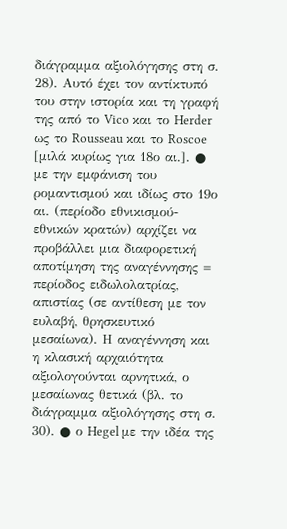διάγραμμα αξιολόγησης στη σ. 28). Αυτό έχει τον αντίκτυπό του στην ιστορία και τη γραφή της από το Vico και το Herder ως το Rousseau και το Roscoe [μιλά κυρίως για 18ο αι.]. ● με την εμφάνιση του ρομαντισμού και ιδίως στο 19ο αι. (περίοδο εθνικισμού-εθνικών κρατών) αρχίζει να προβάλλει μια διαφορετική αποτίμηση της αναγέννησης = περίοδος ειδωλολατρίας, απιστίας (σε αντίθεση με τον ευλαβή, θρησκευτικό μεσαίωνα). Η αναγέννηση και η κλασική αρχαιότητα αξιολογούνται αρνητικά, ο μεσαίωνας θετικά (βλ. το διάγραμμα αξιολόγησης στη σ. 30). ● ο Hegel με την ιδέα της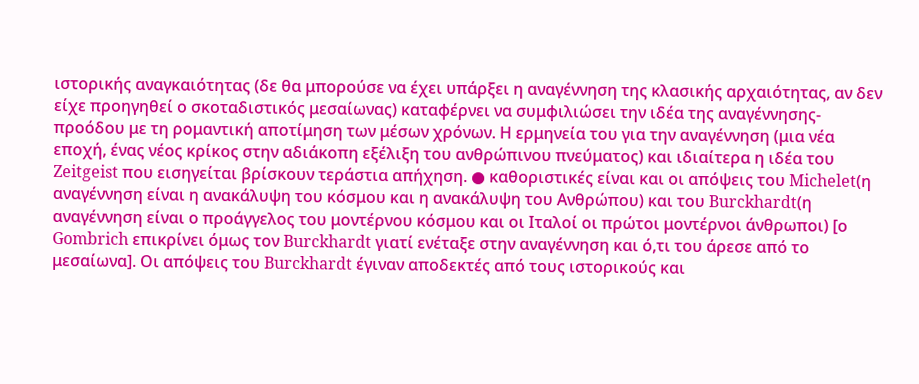ιστορικής αναγκαιότητας (δε θα μπορούσε να έχει υπάρξει η αναγέννηση της κλασικής αρχαιότητας, αν δεν είχε προηγηθεί ο σκοταδιστικός μεσαίωνας) καταφέρνει να συμφιλιώσει την ιδέα της αναγέννησης-προόδου με τη ρομαντική αποτίμηση των μέσων χρόνων. Η ερμηνεία του για την αναγέννηση (μια νέα εποχή, ένας νέος κρίκος στην αδιάκοπη εξέλιξη του ανθρώπινου πνεύματος) και ιδιαίτερα η ιδέα του Zeitgeist που εισηγείται βρίσκουν τεράστια απήχηση. ● καθοριστικές είναι και οι απόψεις του Michelet(η αναγέννηση είναι η ανακάλυψη του κόσμου και η ανακάλυψη του Ανθρώπου) και του Burckhardt(η αναγέννηση είναι ο προάγγελος του μοντέρνου κόσμου και οι Ιταλοί οι πρώτοι μοντέρνοι άνθρωποι) [ο Gombrich επικρίνει όμως τον Burckhardt γιατί ενέταξε στην αναγέννηση και ό,τι του άρεσε από το μεσαίωνα]. Οι απόψεις του Burckhardt έγιναν αποδεκτές από τους ιστορικούς και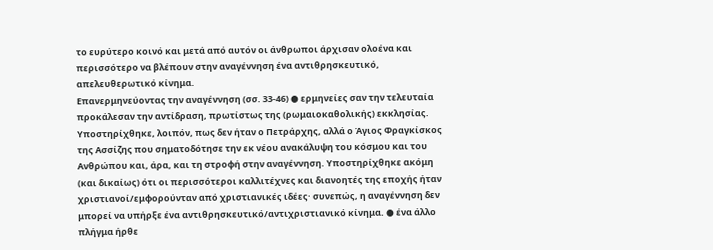το ευρύτερο κοινό και μετά από αυτόν οι άνθρωποι άρχισαν ολοένα και περισσότερο να βλέπουν στην αναγέννηση ένα αντιθρησκευτικό, απελευθερωτικό κίνημα.
Επανερμηνεύοντας την αναγέννηση (σσ. 33-46) ● ερμηνείες σαν την τελευταία προκάλεσαν την αντίδραση, πρωτίστως της (ρωμαιοκαθολικής) εκκλησίας. Υποστηρίχθηκε, λοιπόν, πως δεν ήταν ο Πετράρχης, αλλά ο Άγιος Φραγκίσκος της Ασσίζης που σηματοδότησε την εκ νέου ανακάλυψη του κόσμου και του Ανθρώπου και, άρα, και τη στροφή στην αναγέννηση. Υποστηρίχθηκε ακόμη (και δικαίως) ότι οι περισσότεροι καλλιτέχνες και διανοητές της εποχής ήταν χριστιανοί/εμφορούνταν από χριστιανικές ιδέες· συνεπώς, η αναγέννηση δεν μπορεί να υπήρξε ένα αντιθρησκευτικό/αντιχριστιανικό κίνημα. ● ένα άλλο πλήγμα ήρθε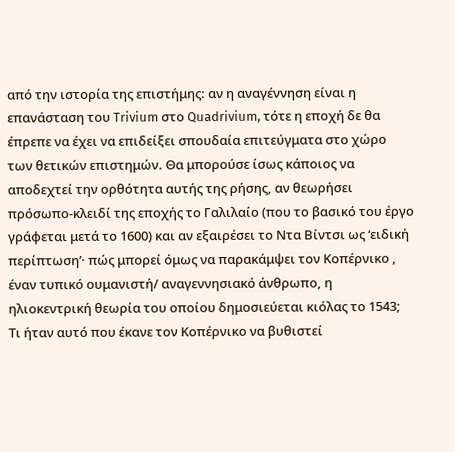από την ιστορία της επιστήμης: αν η αναγέννηση είναι η επανάσταση του Trivium στο Quadrivium, τότε η εποχή δε θα έπρεπε να έχει να επιδείξει σπουδαία επιτεύγματα στο χώρο των θετικών επιστημών. Θα μπορούσε ίσως κάποιος να αποδεχτεί την ορθότητα αυτής της ρήσης, αν θεωρήσει πρόσωπο-κλειδί της εποχής το Γαλιλαίο (που το βασικό του έργο γράφεται μετά το 1600) και αν εξαιρέσει το Ντα Βίντσι ως ‘ειδική περίπτωση’· πώς μπορεί όμως να παρακάμψει τον Κοπέρνικο , έναν τυπικό ουμανιστή/ αναγεννησιακό άνθρωπο, η ηλιοκεντρική θεωρία του οποίου δημοσιεύεται κιόλας το 1543; Τι ήταν αυτό που έκανε τον Κοπέρνικο να βυθιστεί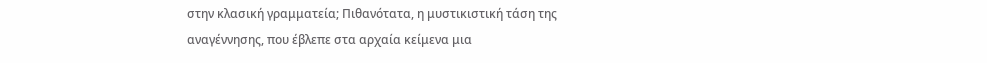στην κλασική γραμματεία; Πιθανότατα, η μυστικιστική τάση της αναγέννησης, που έβλεπε στα αρχαία κείμενα μια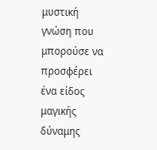μυστική γνώση που μπορούσε να προσφέρει ένα είδος μαγικής δύναμης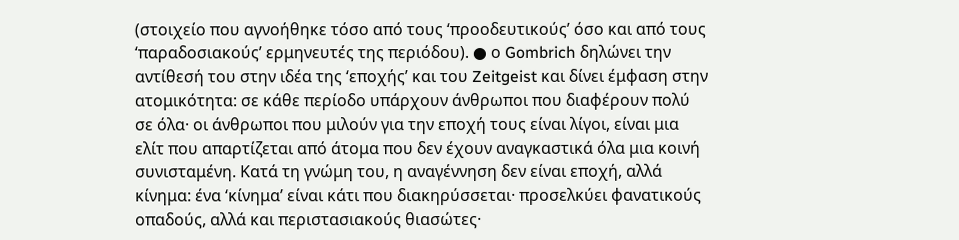(στοιχείο που αγνοήθηκε τόσο από τους ‘προοδευτικούς’ όσο και από τους ‘παραδοσιακούς’ ερμηνευτές της περιόδου). ● ο Gombrich δηλώνει την αντίθεσή του στην ιδέα της ‘εποχής’ και του Zeitgeist και δίνει έμφαση στην ατομικότητα: σε κάθε περίοδο υπάρχουν άνθρωποι που διαφέρουν πολύ σε όλα· οι άνθρωποι που μιλούν για την εποχή τους είναι λίγοι, είναι μια ελίτ που απαρτίζεται από άτομα που δεν έχουν αναγκαστικά όλα μια κοινή συνισταμένη. Κατά τη γνώμη του, η αναγέννηση δεν είναι εποχή, αλλά κίνημα: ένα ‘κίνημα’ είναι κάτι που διακηρύσσεται· προσελκύει φανατικούς οπαδούς, αλλά και περιστασιακούς θιασώτες·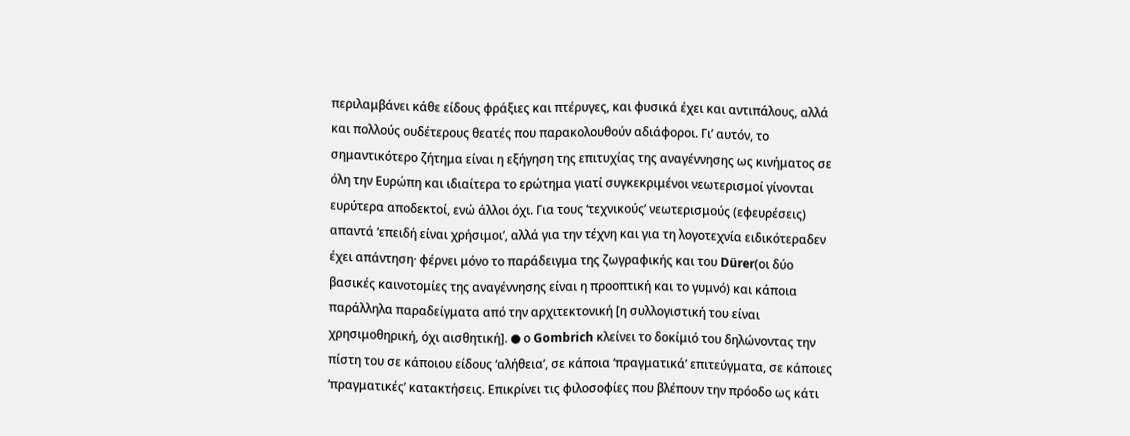περιλαμβάνει κάθε είδους φράξιες και πτέρυγες, και φυσικά έχει και αντιπάλους, αλλά και πολλούς ουδέτερους θεατές που παρακολουθούν αδιάφοροι. Γι’ αυτόν, το σημαντικότερο ζήτημα είναι η εξήγηση της επιτυχίας της αναγέννησης ως κινήματος σε όλη την Ευρώπη και ιδιαίτερα το ερώτημα γιατί συγκεκριμένοι νεωτερισμοί γίνονται ευρύτερα αποδεκτοί, ενώ άλλοι όχι. Για τους ‘τεχνικούς’ νεωτερισμούς (εφευρέσεις) απαντά ‘επειδή είναι χρήσιμοι’, αλλά για την τέχνη και για τη λογοτεχνία ειδικότεραδεν έχει απάντηση· φέρνει μόνο το παράδειγμα της ζωγραφικής και του Dürer(οι δύο βασικές καινοτομίες της αναγέννησης είναι η προοπτική και το γυμνό) και κάποια παράλληλα παραδείγματα από την αρχιτεκτονική [η συλλογιστική του είναι χρησιμοθηρική, όχι αισθητική]. ● ο Gombrich κλείνει το δοκίμιό του δηλώνοντας την πίστη του σε κάποιου είδους ‘αλήθεια’, σε κάποια ‘πραγματικά’ επιτεύγματα, σε κάποιες ‘πραγματικές’ κατακτήσεις. Επικρίνει τις φιλοσοφίες που βλέπουν την πρόοδο ως κάτι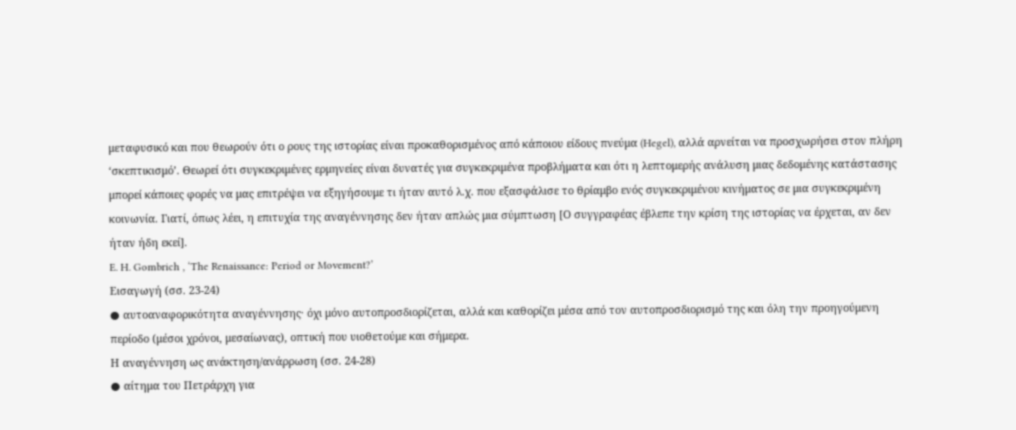μεταφυσικό και που θεωρούν ότι ο ρους της ιστορίας είναι προκαθορισμένος από κάποιου είδους πνεύμα (Hegel), αλλά αρνείται να προσχωρήσει στον πλήρη ‘σκεπτικισμό’. Θεωρεί ότι συγκεκριμένες ερμηνείες είναι δυνατές για συγκεκριμένα προβλήματα και ότι η λεπτομερής ανάλυση μιας δεδομένης κατάστασης μπορεί κάποιες φορές να μας επιτρέψει να εξηγήσουμε τι ήταν αυτό λ.χ. που εξασφάλισε το θρίαμβο ενός συγκεκριμένου κινήματος σε μια συγκεκριμένη κοινωνία. Γιατί, όπως λέει, η επιτυχία της αναγέννησης δεν ήταν απλώς μια σύμπτωση [Ο συγγραφέας έβλεπε την κρίση της ιστορίας να έρχεται, αν δεν ήταν ήδη εκεί].
E. H. Gombrich , ‘The Renaissance: Period or Movement?’
Εισαγωγή (σσ. 23-24)
● αυτοαναφορικότητα αναγέννησης· όχι μόνο αυτοπροσδιορίζεται, αλλά και καθορίζει μέσα από τον αυτοπροσδιορισμό της και όλη την προηγούμενη περίοδο (μέσοι χρόνοι, μεσαίωνας), οπτική που υιοθετούμε και σήμερα.
Η αναγέννηση ως ανάκτηση/ανάρρωση (σσ. 24-28)
● αίτημα του Πετράρχη για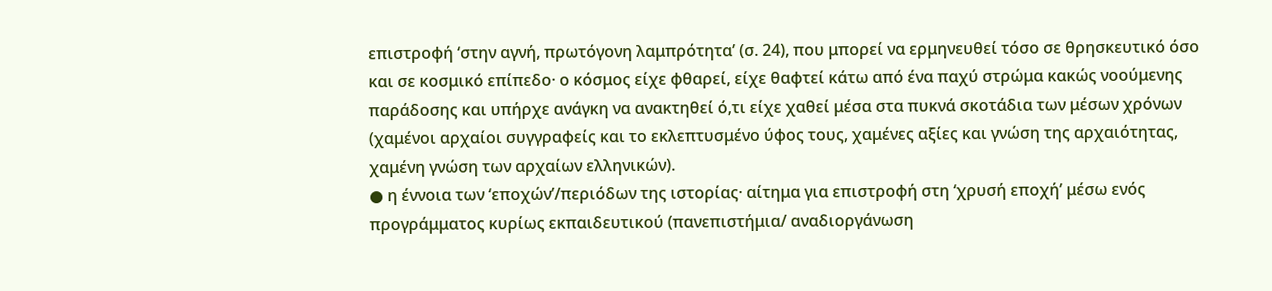επιστροφή ‘στην αγνή, πρωτόγονη λαμπρότητα’ (σ. 24), που μπορεί να ερμηνευθεί τόσο σε θρησκευτικό όσο και σε κοσμικό επίπεδο· ο κόσμος είχε φθαρεί, είχε θαφτεί κάτω από ένα παχύ στρώμα κακώς νοούμενης παράδοσης και υπήρχε ανάγκη να ανακτηθεί ό,τι είχε χαθεί μέσα στα πυκνά σκοτάδια των μέσων χρόνων (χαμένοι αρχαίοι συγγραφείς και το εκλεπτυσμένο ύφος τους, χαμένες αξίες και γνώση της αρχαιότητας, χαμένη γνώση των αρχαίων ελληνικών).
● η έννοια των ‘εποχών’/περιόδων της ιστορίας· αίτημα για επιστροφή στη ‘χρυσή εποχή’ μέσω ενός προγράμματος κυρίως εκπαιδευτικού (πανεπιστήμια/ αναδιοργάνωση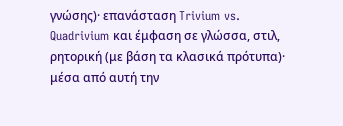γνώσης)· επανάσταση Trivium vs. Quadrivium και έμφαση σε γλώσσα, στιλ, ρητορική (με βάση τα κλασικά πρότυπα)· μέσα από αυτή την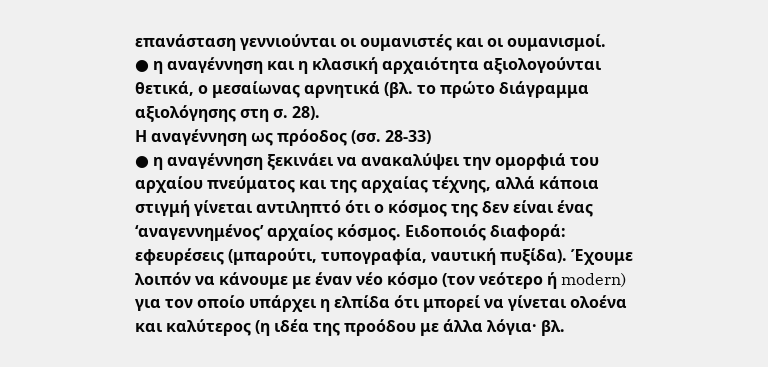επανάσταση γεννιούνται οι ουμανιστές και οι ουμανισμοί.
● η αναγέννηση και η κλασική αρχαιότητα αξιολογούνται θετικά, ο μεσαίωνας αρνητικά (βλ. το πρώτο διάγραμμα αξιολόγησης στη σ. 28).
Η αναγέννηση ως πρόοδος (σσ. 28-33)
● η αναγέννηση ξεκινάει να ανακαλύψει την ομορφιά του αρχαίου πνεύματος και της αρχαίας τέχνης, αλλά κάποια στιγμή γίνεται αντιληπτό ότι ο κόσμος της δεν είναι ένας ‘αναγεννημένος’ αρχαίος κόσμος. Ειδοποιός διαφορά: εφευρέσεις (μπαρούτι, τυπογραφία, ναυτική πυξίδα). Έχουμε λοιπόν να κάνουμε με έναν νέο κόσμο (τον νεότερο ή modern) για τον οποίο υπάρχει η ελπίδα ότι μπορεί να γίνεται ολοένα και καλύτερος (η ιδέα της προόδου με άλλα λόγια· βλ.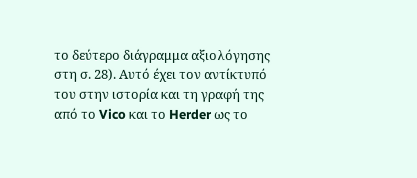το δεύτερο διάγραμμα αξιολόγησης στη σ. 28). Αυτό έχει τον αντίκτυπό του στην ιστορία και τη γραφή της από το Vico και το Herder ως το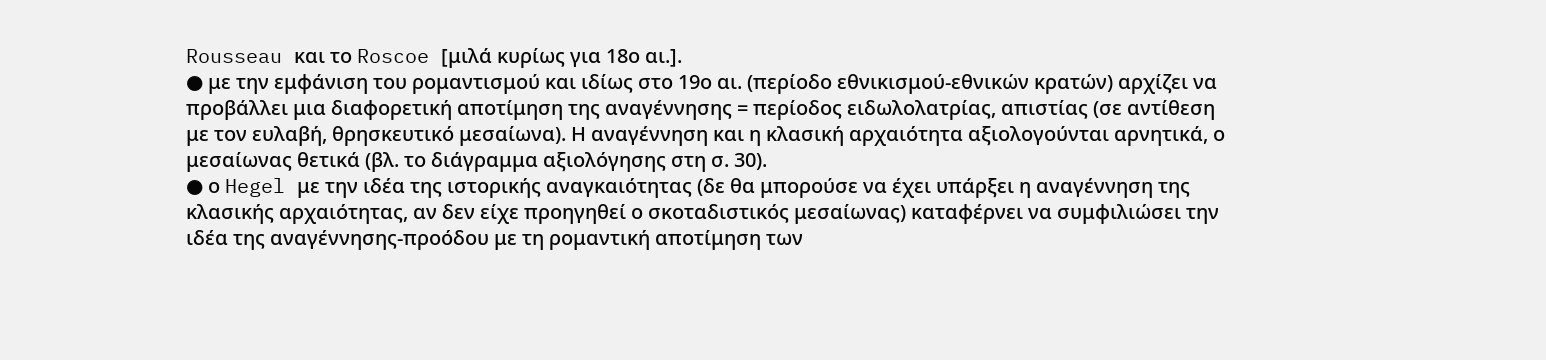Rousseau και το Roscoe [μιλά κυρίως για 18ο αι.].
● με την εμφάνιση του ρομαντισμού και ιδίως στο 19ο αι. (περίοδο εθνικισμού-εθνικών κρατών) αρχίζει να προβάλλει μια διαφορετική αποτίμηση της αναγέννησης = περίοδος ειδωλολατρίας, απιστίας (σε αντίθεση με τον ευλαβή, θρησκευτικό μεσαίωνα). Η αναγέννηση και η κλασική αρχαιότητα αξιολογούνται αρνητικά, ο μεσαίωνας θετικά (βλ. το διάγραμμα αξιολόγησης στη σ. 30).
● ο Hegel με την ιδέα της ιστορικής αναγκαιότητας (δε θα μπορούσε να έχει υπάρξει η αναγέννηση της κλασικής αρχαιότητας, αν δεν είχε προηγηθεί ο σκοταδιστικός μεσαίωνας) καταφέρνει να συμφιλιώσει την ιδέα της αναγέννησης-προόδου με τη ρομαντική αποτίμηση των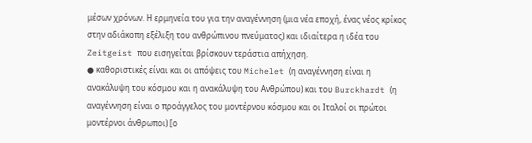μέσων χρόνων. Η ερμηνεία του για την αναγέννηση (μια νέα εποχή, ένας νέος κρίκος στην αδιάκοπη εξέλιξη του ανθρώπινου πνεύματος) και ιδιαίτερα η ιδέα του Zeitgeist που εισηγείται βρίσκουν τεράστια απήχηση.
● καθοριστικές είναι και οι απόψεις του Michelet (η αναγέννηση είναι η ανακάλυψη του κόσμου και η ανακάλυψη του Ανθρώπου) και του Burckhardt (η αναγέννηση είναι ο προάγγελος του μοντέρνου κόσμου και οι Ιταλοί οι πρώτοι μοντέρνοι άνθρωποι) [ο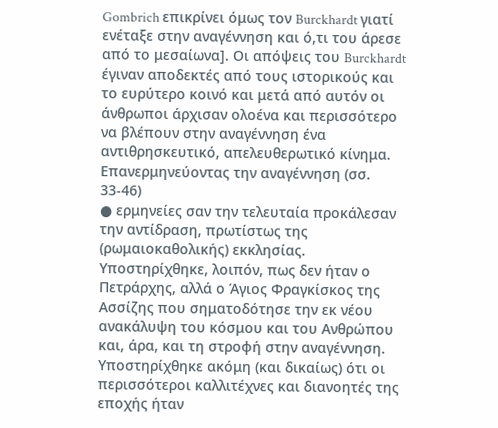Gombrich επικρίνει όμως τον Burckhardt γιατί ενέταξε στην αναγέννηση και ό,τι του άρεσε από το μεσαίωνα]. Οι απόψεις του Burckhardt έγιναν αποδεκτές από τους ιστορικούς και το ευρύτερο κοινό και μετά από αυτόν οι άνθρωποι άρχισαν ολοένα και περισσότερο να βλέπουν στην αναγέννηση ένα αντιθρησκευτικό, απελευθερωτικό κίνημα.
Επανερμηνεύοντας την αναγέννηση (σσ. 33-46)
● ερμηνείες σαν την τελευταία προκάλεσαν την αντίδραση, πρωτίστως της (ρωμαιοκαθολικής) εκκλησίας. Υποστηρίχθηκε, λοιπόν, πως δεν ήταν ο Πετράρχης, αλλά ο Άγιος Φραγκίσκος της Ασσίζης που σηματοδότησε την εκ νέου ανακάλυψη του κόσμου και του Ανθρώπου και, άρα, και τη στροφή στην αναγέννηση. Υποστηρίχθηκε ακόμη (και δικαίως) ότι οι περισσότεροι καλλιτέχνες και διανοητές της εποχής ήταν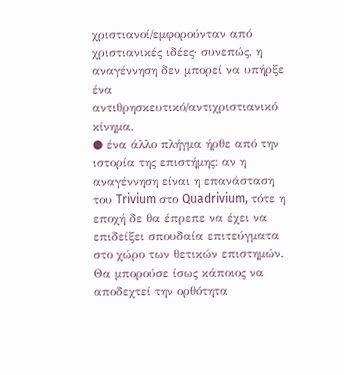χριστιανοί/εμφορούνταν από χριστιανικές ιδέες· συνεπώς, η αναγέννηση δεν μπορεί να υπήρξε ένα αντιθρησκευτικό/αντιχριστιανικό κίνημα.
● ένα άλλο πλήγμα ήρθε από την ιστορία της επιστήμης: αν η αναγέννηση είναι η επανάσταση του Trivium στο Quadrivium, τότε η εποχή δε θα έπρεπε να έχει να επιδείξει σπουδαία επιτεύγματα στο χώρο των θετικών επιστημών. Θα μπορούσε ίσως κάποιος να αποδεχτεί την ορθότητα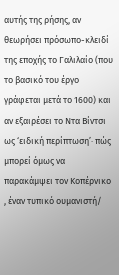αυτής της ρήσης, αν θεωρήσει πρόσωπο-κλειδί της εποχής το Γαλιλαίο (που το βασικό του έργο γράφεται μετά το 1600) και αν εξαιρέσει το Ντα Βίντσι ως ‘ειδική περίπτωση’· πώς μπορεί όμως να παρακάμψει τον Κοπέρνικο , έναν τυπικό ουμανιστή/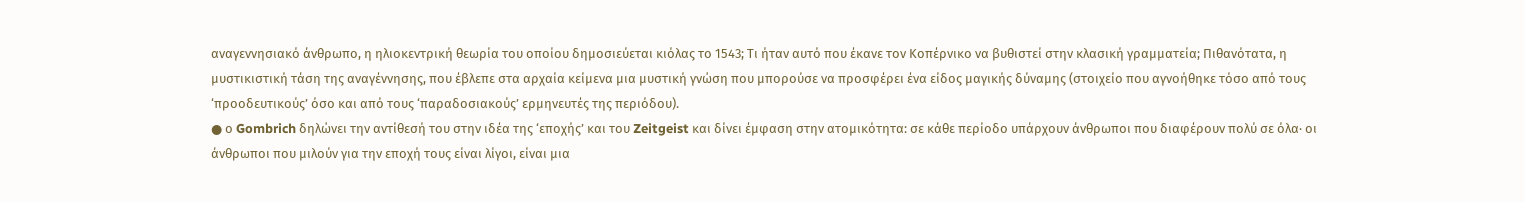αναγεννησιακό άνθρωπο, η ηλιοκεντρική θεωρία του οποίου δημοσιεύεται κιόλας το 1543; Τι ήταν αυτό που έκανε τον Κοπέρνικο να βυθιστεί στην κλασική γραμματεία; Πιθανότατα, η μυστικιστική τάση της αναγέννησης, που έβλεπε στα αρχαία κείμενα μια μυστική γνώση που μπορούσε να προσφέρει ένα είδος μαγικής δύναμης (στοιχείο που αγνοήθηκε τόσο από τους ‘προοδευτικούς’ όσο και από τους ‘παραδοσιακούς’ ερμηνευτές της περιόδου).
● ο Gombrich δηλώνει την αντίθεσή του στην ιδέα της ‘εποχής’ και του Zeitgeist και δίνει έμφαση στην ατομικότητα: σε κάθε περίοδο υπάρχουν άνθρωποι που διαφέρουν πολύ σε όλα· οι άνθρωποι που μιλούν για την εποχή τους είναι λίγοι, είναι μια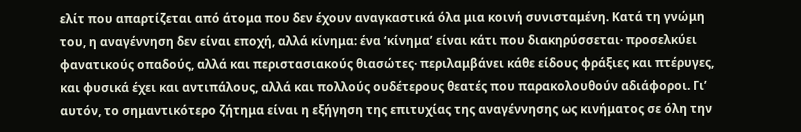ελίτ που απαρτίζεται από άτομα που δεν έχουν αναγκαστικά όλα μια κοινή συνισταμένη. Κατά τη γνώμη του, η αναγέννηση δεν είναι εποχή, αλλά κίνημα: ένα ‘κίνημα’ είναι κάτι που διακηρύσσεται· προσελκύει φανατικούς οπαδούς, αλλά και περιστασιακούς θιασώτες· περιλαμβάνει κάθε είδους φράξιες και πτέρυγες, και φυσικά έχει και αντιπάλους, αλλά και πολλούς ουδέτερους θεατές που παρακολουθούν αδιάφοροι. Γι’ αυτόν, το σημαντικότερο ζήτημα είναι η εξήγηση της επιτυχίας της αναγέννησης ως κινήματος σε όλη την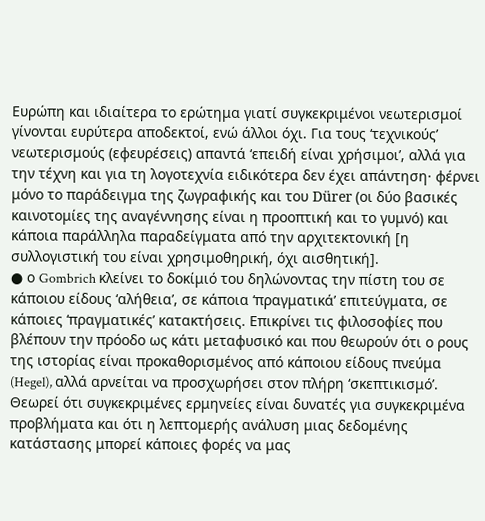Ευρώπη και ιδιαίτερα το ερώτημα γιατί συγκεκριμένοι νεωτερισμοί γίνονται ευρύτερα αποδεκτοί, ενώ άλλοι όχι. Για τους ‘τεχνικούς’ νεωτερισμούς (εφευρέσεις) απαντά ‘επειδή είναι χρήσιμοι’, αλλά για την τέχνη και για τη λογοτεχνία ειδικότερα δεν έχει απάντηση· φέρνει μόνο το παράδειγμα της ζωγραφικής και του Dürer (οι δύο βασικές καινοτομίες της αναγέννησης είναι η προοπτική και το γυμνό) και κάποια παράλληλα παραδείγματα από την αρχιτεκτονική [η συλλογιστική του είναι χρησιμοθηρική, όχι αισθητική].
● ο Gombrich κλείνει το δοκίμιό του δηλώνοντας την πίστη του σε κάποιου είδους ‘αλήθεια’, σε κάποια ‘πραγματικά’ επιτεύγματα, σε κάποιες ‘πραγματικές’ κατακτήσεις. Επικρίνει τις φιλοσοφίες που βλέπουν την πρόοδο ως κάτι μεταφυσικό και που θεωρούν ότι ο ρους της ιστορίας είναι προκαθορισμένος από κάποιου είδους πνεύμα (Hegel), αλλά αρνείται να προσχωρήσει στον πλήρη ‘σκεπτικισμό’. Θεωρεί ότι συγκεκριμένες ερμηνείες είναι δυνατές για συγκεκριμένα προβλήματα και ότι η λεπτομερής ανάλυση μιας δεδομένης κατάστασης μπορεί κάποιες φορές να μας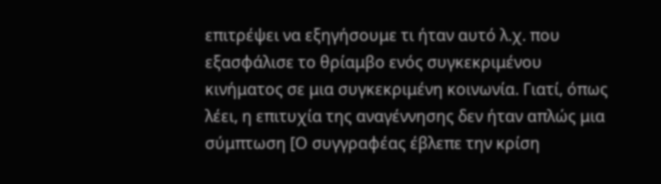επιτρέψει να εξηγήσουμε τι ήταν αυτό λ.χ. που εξασφάλισε το θρίαμβο ενός συγκεκριμένου κινήματος σε μια συγκεκριμένη κοινωνία. Γιατί, όπως λέει, η επιτυχία της αναγέννησης δεν ήταν απλώς μια σύμπτωση [Ο συγγραφέας έβλεπε την κρίση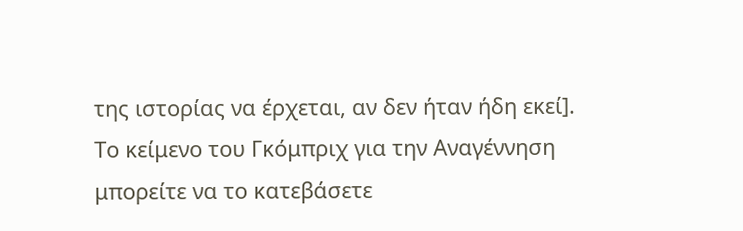της ιστορίας να έρχεται, αν δεν ήταν ήδη εκεί].
Το κείμενο του Γκόμπριχ για την Αναγέννηση μπορείτε να το κατεβάσετε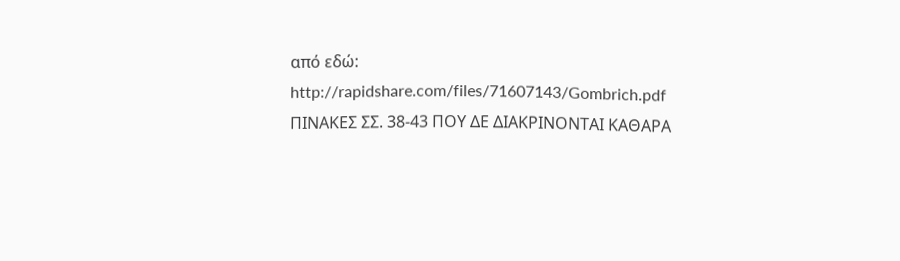από εδώ:
http://rapidshare.com/files/71607143/Gombrich.pdf
ΠΙΝΑΚΕΣ ΣΣ. 38-43 ΠΟΥ ΔΕ ΔΙΑΚΡΙΝΟΝΤΑΙ ΚΑΘΑΡΑ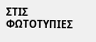ΣΤΙΣ ΦΩΤΟΤΥΠΙΕΣ